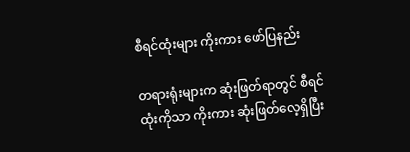စီရင်ထုံးများ ကိုးကား ဖော်ပြနည်း

တရားရုံးများက ဆုံးဖြတ်ရာတွင် စီရင်ထုံးကိုသာ ကိုးကား ဆုံးဖြတ်လေ့ရှိပြီး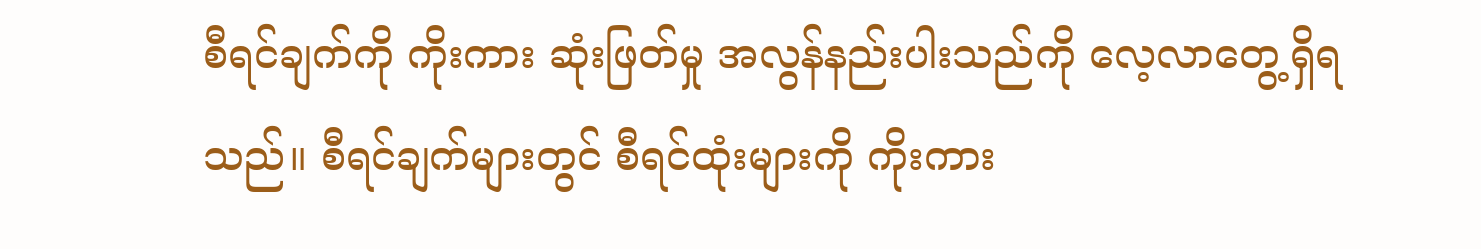စီရင်ချက်ကို ကိုးကား ဆုံးဖြတ်မှု အလွန်နည်းပါးသည်ကို လေ့လာတွေ့ရှိရသည်။ စီရင်ချက်များတွင် စီရင်ထုံးများကို ကိုးကား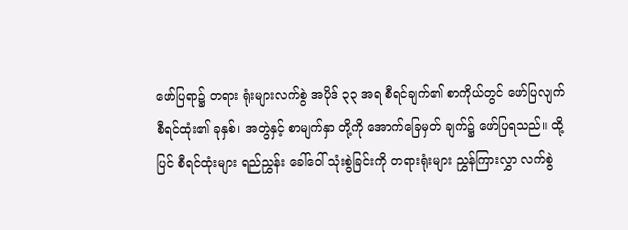ဖော်ပြရာ၌ တရား ရုံးများလက်စွဲ အပိုဒ် ၃၃ အရ စီရင်ချက်၏ စာကိုယ်တွင် ဖော်ပြလျက် စီရင်ထုံး၏ ခုနှစ်၊ အတွဲနှင့် စာမျက်နှာ တို့ကို အောက်ခြေမှတ် ချက်၌ ဖော်ပြရသည်။ ထို့ပြင် စီရင်ထုံးများ ရည်ညွှန်း ခေါ်ဝေါ် သုံးစွဲခြင်းကို တရားရုံးများ ညွှန်ကြားလွှာ လက်စွဲ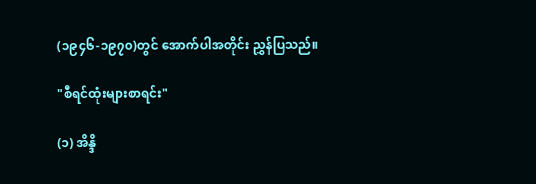(၁၉၄၆-၁၉၇၀)တွင် အောက်ပါအတိုင်း ညွှန်ပြသည်။

"စီရင်ထုံးများစာရင်း"

(၁) အိန္ဒိ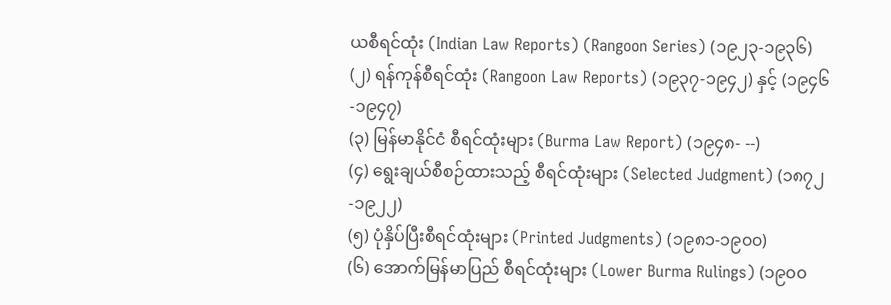ယစီရင်ထုံး (Indian Law Reports) (Rangoon Series) (၁၉၂၃-၁၉၃၆)
(၂) ရန်ကုန်စီရင်ထုံး (Rangoon Law Reports) (၁၉၃၇-၁၉၄၂) နှင့် (၁၉၄၆-၁၉၄၇)
(၃) မြန်မာနိုင်ငံ စီရင်ထုံးများ (Burma Law Report) (၁၉၄၈- --)
(၄) ရွေးချယ်စီစဉ်ထားသည့် စီရင်ထုံးများ (Selected Judgment) (၁၈၇၂-၁၉၂၂)
(၅) ပုံနှိပ်ပြီးစီရင်ထုံးများ (Printed Judgments) (၁၉၈၁-၁၉၀၀)
(၆) အောက်မြန်မာပြည် စီရင်ထုံးများ (Lower Burma Rulings) (၁၉၀၀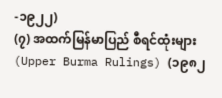-၁၉၂၂)
(၇) အထက်မြန်မာပြည် စီရင်ထုံးများ (Upper Burma Rulings) (၁၉၈၂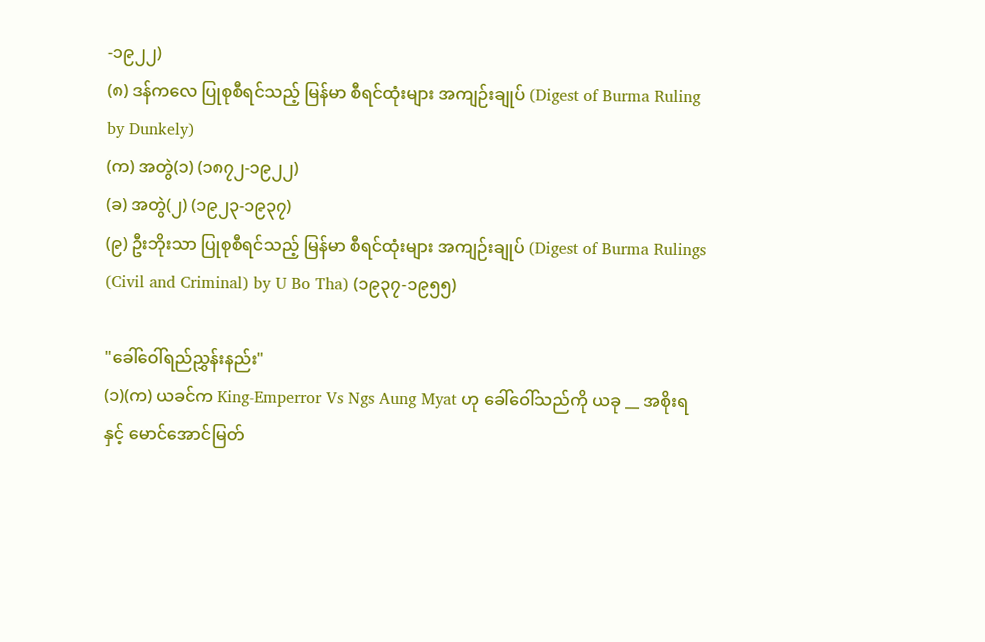-၁၉၂၂)
(၈) ဒန်ကလေ ပြုစုစီရင်သည့် မြန်မာ စီရင်ထုံးများ အကျဉ်းချုပ် (Digest of Burma Ruling by Dunkely)
(က) အတွဲ(၁) (၁၈၇၂-၁၉၂၂)
(ခ) အတွဲ(၂) (၁၉၂၃-၁၉၃၇)
(၉) ဦးဘိုးသာ ပြုစုစီရင်သည့် မြန်မာ စီရင်ထုံးများ အကျဉ်းချုပ် (Digest of Burma Rulings (Civil and Criminal) by U Bo Tha) (၁၉၃၇-၁၉၅၅)

"ခေါ်ဝေါ်ရည်ညွှန်းနည်း"
(၁)(က) ယခင်က King-Emperror Vs Ngs Aung Myat ဟု ခေါ်ဝေါ်သည်ကို ယခု __ အစိုးရ နှင့် မောင်အောင်မြတ်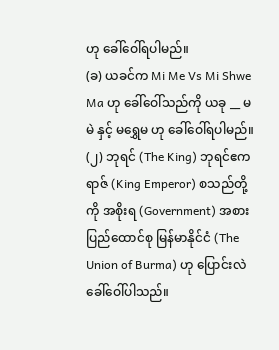ဟု ခေါ်ဝေါ်ရပါမည်။
(ခ) ယခင်က Mi Me Vs Mi Shwe Ma ဟု ခေါ်ဝေါ်သည်ကို ယခု __ မမဲ နှင့် မရွှေမ ဟု ခေါ်ဝေါ်ရပါမည်။
(၂) ဘုရင် (The King) ဘုရင်ဧကရာဇ် (King Emperor) စသည်တို့ကို အစိုးရ (Government) အစား ပြည်ထောင်စု မြန်မာနိုင်ငံ (The Union of Burma) ဟု ပြောင်းလဲ ခေါ်ဝေါ်ပါသည်။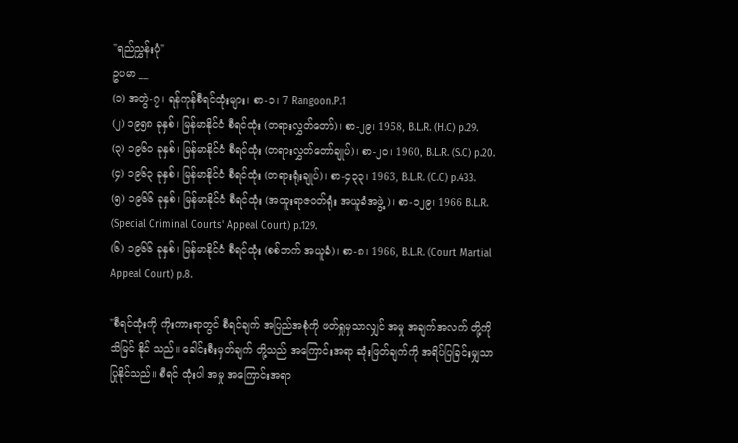"ရည်ညွှန်းပုံ"
ဥပမာ __
(၁) အတွဲ-၇၊ ရန်ကုန်စီရင်ထုံးများ၊ စာ-၁၊ 7 Rangoon.P.1
(၂) ၁၉၅၈ ခုနှစ်၊ မြန်မာနိုင်ငံ စီရင်ထုံး (တရားလွှတ်တော်)၊ စာ-၂၉၊ 1958, B.L.R. (H.C) p.29.
(၃) ၁၉၆၀ ခုနှစ်၊ မြန်မာနိုင်ငံ စီရင်ထုံး (တရားလွှတ်တော်ချုပ်)၊ စာ-၂၀၊ 1960, B.L.R. (S.C) p.20.
(၄) ၁၉၆၃ ခုနှစ်၊ မြန်မာနိုင်ငံ စီရင်ထုံး (တရားရုံးချုပ်)၊ စာ-၄၃၃၊ 1963, B.L.R. (C.C) p.433.
(၅) ၁၉၆၆ ခုနှစ်၊ မြန်မာနိုင်ငံ စီရင်ထုံး (အထူးရာဇဝတ်ရုံး အယူခံအဖွဲ့)၊ စာ-၁၂၉၊ 1966 B.L.R. (Special Criminal Courts' Appeal Court) p.129.
(၆) ၁၉၆၆ ခုနှစ်၊ မြန်မာနိုင်ငံ စီရင်ထုံး (စစ်ဘက် အယူခံ)၊ စာ-၈၊ 1966, B.L.R. (Court Martial Appeal Court) p.8.

"စီရင်ထုံးကို ကိုးကားရာတွင် စီရင်ချက် အပြည်အစုံကို ဖတ်ရှုမှသာလျှင် အမှု အချက်အလက် တို့ကို သိမြင် နိုင် သည်။ ခေါင်းစီးမှတ်ချက် တို့သည် အကြောင်းအရာ ဆုံးဖြတ်ချက်ကို အရိပ်ပြခြင်းမျှသာ ပြုနိုင်သည်။ စီရင် ထုံးပါ အမှု အကြောင်းအရာ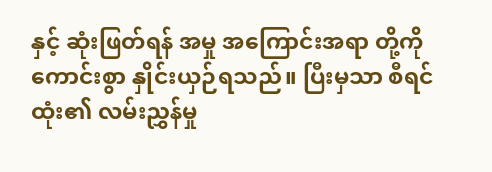နှင့် ဆုံးဖြတ်ရန် အမှု အကြောင်းအရာ တို့ကို ကောင်းစွာ နှိုင်းယှဉ်ရသည်။ ပြီးမှသာ စီရင် ထုံး၏ လမ်းညွှန်မှု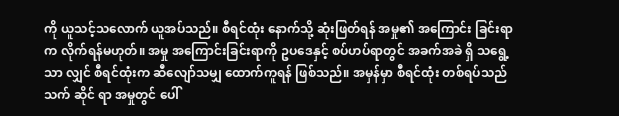ကို ယူသင့်သလောက် ယူအပ်သည်။ စီရင်ထုံး နောက်သို့ ဆုံးဖြတ်ရန် အမှု၏ အကြောင်း ခြင်းရာက လိုက်ရန်မဟုတ်။ အမှု အကြောင်းခြင်းရာကို ဥပဒေနှင့် စပ်ဟပ်ရာတွင် အခက်အခဲ ရှိ သရွေ့သာ လျှင် စီရင်ထုံးက ဆီလျော်သမျှ ထောက်ကူရန် ဖြစ်သည်။ အမှန်မှာ စီရင်ထုံး တစ်ရပ်သည် သက် ဆိုင် ရာ အမှုတွင် ပေါ်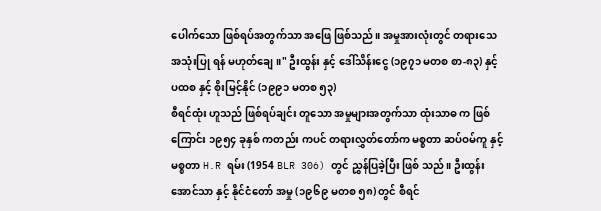ပေါက်သော ဖြစ်ရပ်အတွက်သာ အဖြေ ဖြစ်သည်။ အမှုအားလုံးတွင် တရားသေ အသုံးပြု ရန် မဟုတ်ချေ။" ဦးထွန်း နှင့် ဒေါ်သိန်းငွေ (၁၉၇၁ မတစ စာ-၈၃) နှင့် ပထစ နှင့် စိုးမြင့်နိုင် (၁၉၉၁ မတစ ၅၃)
စီရင်ထုံး ဟူသည် ဖြစ်ရပ်ချင်း တူသော အမှုများအတွက်သာ ထုံးသာဓ က ဖြစ်ကြောင်း ၁၉၅၄ ခုနှစ် ကတည်း ကပင် တရားလွှတ်တော်က မစ္စတာ ဆပ်ဝမ်ကူ နှင့် မစ္စတာ H.R ရမ်း (1954 BLR 306) တွင် ညွှန်ပြခဲ့ပြီး ဖြစ် သည်။ ဦးထွန်းအောင်သာ နှင့် နိုင်ငံတော် အမှု (၁၉၆၉ မတစ ၅၈) တွင် စီရင်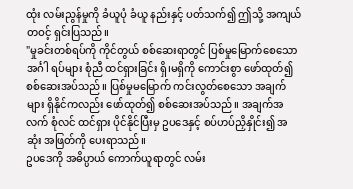ထုံး လမ်းညွန်မှုကို ခံယူပုံ ခံယူ နည်းနှင့် ပတ်သက်၍ ဤသို့ အကျယ်တဝင့် ရှင်းပြသည်။
"မှုခင်းတစ်ရပ်ကို ကိုင်တွယ် စစ်ဆေးရာတွင် ပြစ်မှုမြောက်စေသော အင်္ဂါ ရပ်များ စုံညီ ထင်ရှားခြင်း ရှိ၊မရှိကို ကောင်းစွာ ဖော်ထုတ်၍ စစ်ဆေးအပ်သည်။ ပြစ်မှုမမြောက် ကင်းလွတ်စေသော အချက်များ ရှိနိုင်ကလည်း ဖော်ထုတ်၍ စစ်ဆေးအပ်သည်။ အချက်အလက် စုံလင် ထင်ရှား ပိုင်နိုင်ပြီးမှ ဥပဒေနှင့် စပ်ဟပ်ညှိနှိုင်း၍ အဆုံး အဖြတ်ကို ပေးရာသည်။
ဥပဒေကို အဓိပ္ပာယ် ကောက်ယူရာတွင် လမ်း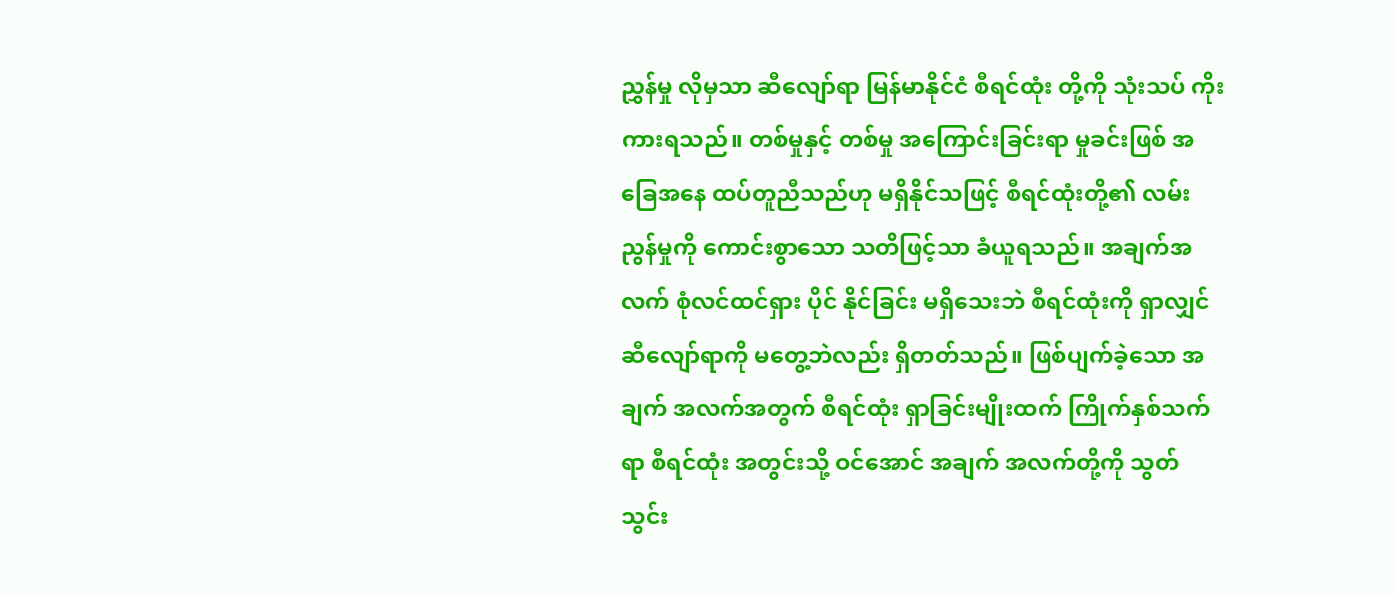ညွှန်မှု လိုမှသာ ဆီလျော်ရာ မြန်မာနိုင်ငံ စီရင်ထုံး တို့ကို သုံးသပ် ကိုးကားရသည်။ တစ်မှုနှင့် တစ်မှု အကြောင်းခြင်းရာ မှုခင်းဖြစ် အခြေအနေ ထပ်တူညီသည်ဟု မရှိနိုင်သဖြင့် စီရင်ထုံးတို့၏ လမ်းညွန်မှုကို ကောင်းစွာသော သတိဖြင့်သာ ခံယူရသည်။ အချက်အလက် စုံလင်ထင်ရှား ပိုင် နိုင်ခြင်း မရှိသေးဘဲ စီရင်ထုံးကို ရှာလျှင် ဆီလျော်ရာကို မတွေ့ဘဲလည်း ရှိတတ်သည်။ ဖြစ်ပျက်ခဲ့သော အချက် အလက်အတွက် စီရင်ထုံး ရှာခြင်းမျိုးထက် ကြိုက်နှစ်သက်ရာ စီရင်ထုံး အတွင်းသို့ ဝင်အောင် အချက် အလက်တို့ကို သွတ်သွင်း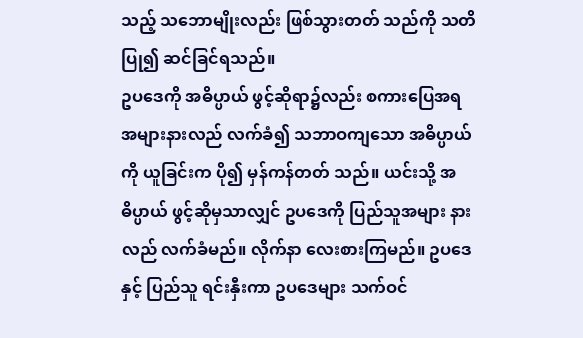သည့် သဘောမျိုးလည်း ဖြစ်သွားတတ် သည်ကို သတိပြု၍ ဆင်ခြင်ရသည်။
ဥပဒေကို အဓိပ္ပာယ် ဖွင့်ဆိုရာ၌လည်း စကားပြေအရ အများနားလည် လက်ခံ၍ သဘာဝကျသော အဓိပ္ပာယ်ကို ယူခြင်းက ပို၍ မှန်ကန်တတ် သည်။ ယင်းသို့ အဓိပ္ပာယ် ဖွင့်ဆိုမှသာလျှင် ဥပဒေကို ပြည်သူအများ နားလည် လက်ခံမည်။ လိုက်နာ လေးစားကြမည်။ ဥပဒေနှင့် ပြည်သူ ရင်းနှီးကာ ဥပဒေများ သက်ဝင်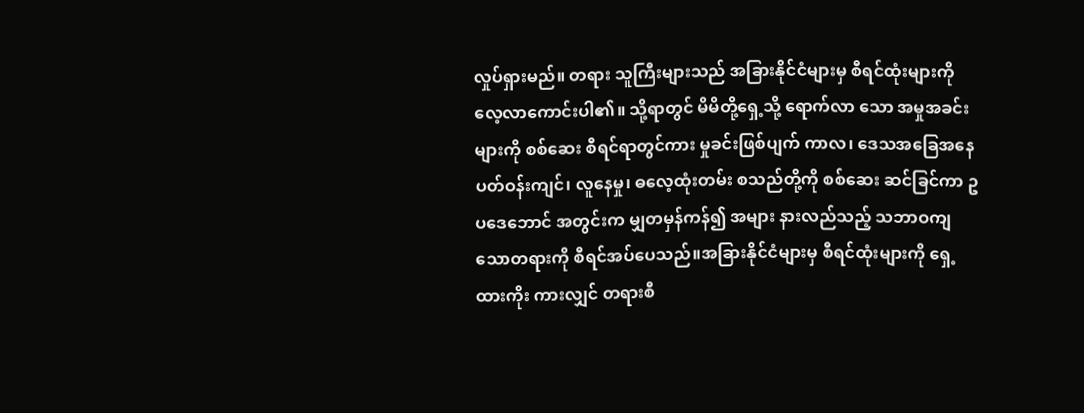လှုပ်ရှားမည်။ တရား သူကြီးများသည် အခြားနိုင်ငံများမှ စီရင်ထုံးများကို လေ့လာကောင်းပါ၏။ သို့ရာတွင် မိမိတို့ရှေ့သို့ ရောက်လာ သော အမှုအခင်းများကို စစ်ဆေး စီရင်ရာတွင်ကား မှုခင်းဖြစ်ပျက် ကာလ၊ ဒေသအခြေအနေ ပတ်ဝန်းကျင်၊ လူနေမှု၊ ဓလေ့ထုံးတမ်း စသည်တို့ကို စစ်ဆေး ဆင်ခြင်ကာ ဥပဒေဘောင် အတွင်းက မျှတမှန်ကန်၍ အများ နားလည်သည့် သဘာဝကျသောတရားကို စီရင်အပ်ပေသည်။အခြားနိုင်ငံများမှ စီရင်ထုံးများကို ရှေ့ထားကိုး ကားလျှင် တရားစီ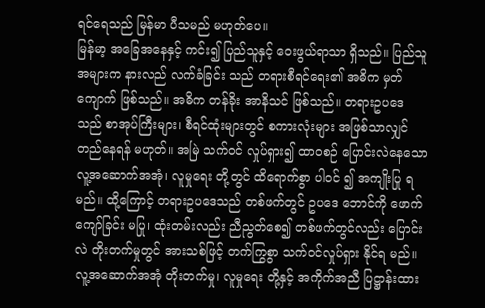ရင်ရေသည် မြန်မာ ပီသမည် မဟုတ်ပေ။
မြန်မာ့ အခြေအနေနှင့် ကင်း၍ ပြည်သူနှင့် ဝေးဖွယ်ရာသာ ရှိသည်။ ပြည်သူအများက နားလည် လက်ခံခြင်း သည် တရားစီရင်ရေး၏ အဓိက မှတ်ကျောက် ဖြစ်သည်။ အဓိက တန်ခိုး အာနိသင် ဖြစ်သည်။ တရားဥပဒေ သည် စာအုပ်ကြီးများ၊ စီရင်ထုံးများတွင် စကားလုံးများ အဖြစ်သာလျှင် တည်နေရန် မဟုတ်။ အမြဲ သက်ဝင် လှုပ်ရှား၍ ထာဝစဉ် ပြောင်းလဲနေသော လူ့အဆောက်အအုံ၊ လူမှုရေး တို့တွင် ထိရောက်စွာ ပါဝင် ၍ အကျိုးပြု ရမည်။ ထို့ကြောင့် တရားဥပဒေသည် တစ်ဖက်တွင် ဥပဒေ ဘောင်ကို ဖောက်ကျော်ခြင်း မပြု၊ ထုံးတမ်းလည်း ညီညွတ်စေ၍ တစ်ဖက်တွင်လည်း ပြောင်းလဲ တိုးတက်မှုတွင် အားသစ်ဖြင့် တက်ကြွစွာ သက်ဝင်လှုပ်ရှား နိုင်ရ မည်။ လူ့အဆောက်အအုံ တိုးတက်မှု၊ လူမှုရေး တို့နှင့် အကိုက်အညီ ပြဋ္ဌာန်းထား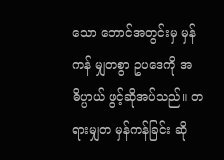သော ဘောင်အတွင်းမှ မှန် ကန် မျှတစွာ ဥပဒေကို အဓိပ္ပာယ် ဖွင့်ဆိုအပ်သည်။ တရားမျှတ မှန်ကန်ခြင်း ဆို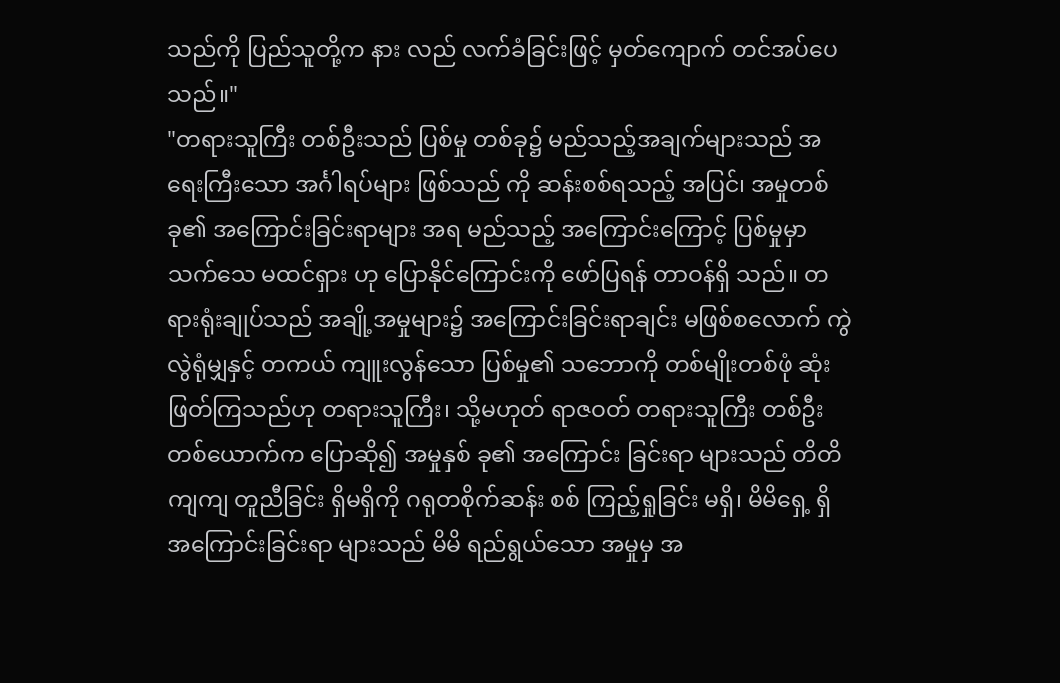သည်ကို ပြည်သူတို့က နား လည် လက်ခံခြင်းဖြင့် မှတ်ကျောက် တင်အပ်ပေသည်။"
"တရားသူကြီး တစ်ဦးသည် ပြစ်မှု တစ်ခု၌ မည်သည့်အချက်များသည် အရေးကြီးသော အင်္ဂါရပ်များ ဖြစ်သည် ကို ဆန်းစစ်ရသည့် အပြင်၊ အမှုတစ်ခု၏ အကြောင်းခြင်းရာများ အရ မည်သည့် အကြောင်းကြောင့် ပြစ်မှုမှာ သက်သေ မထင်ရှား ဟု ပြောနိုင်ကြောင်းကို ဖော်ပြရန် တာဝန်ရှိ သည်။ တရားရုံးချုပ်သည် အချို့အမှုများ၌ အကြောင်းခြင်းရာချင်း မဖြစ်စလောက် ကွဲလွဲရုံမျှနှင့် တကယ် ကျူးလွန်သော ပြစ်မှု၏ သဘောကို တစ်မျိုးတစ်ဖုံ ဆုံးဖြတ်ကြသည်ဟု တရားသူကြီး၊ သို့မဟုတ် ရာဇဝတ် တရားသူကြီး တစ်ဦးတစ်ယောက်က ပြောဆို၍ အမှုနှစ် ခု၏ အကြောင်း ခြင်းရာ များသည် တိတိကျကျ တူညီခြင်း ရှိမရှိကို ဂရုတစိုက်ဆန်း စစ် ကြည့်ရှုခြင်း မရှိ၊ မိမိရှေ့ ရှိ အကြောင်းခြင်းရာ များသည် မိမိ ရည်ရွယ်သော အမှုမှ အ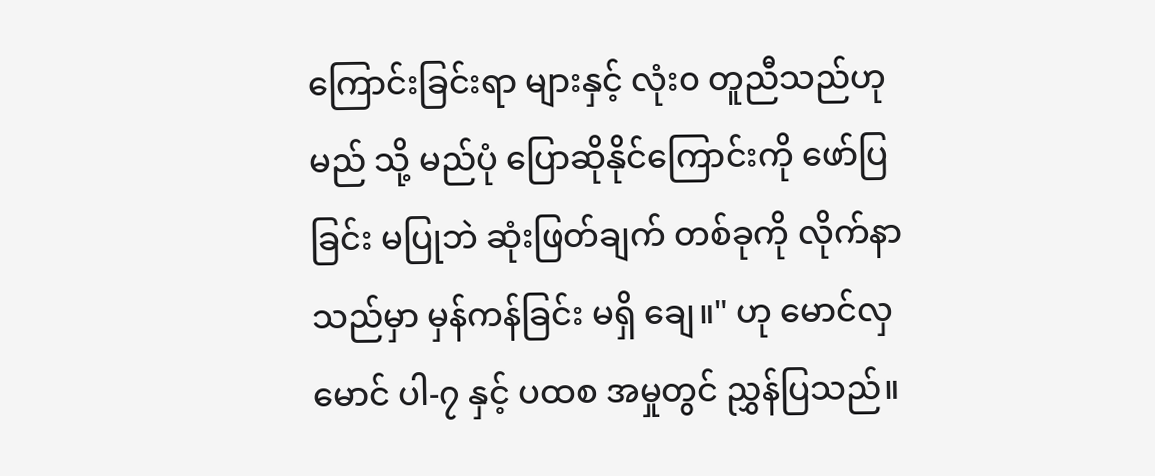ကြောင်းခြင်းရာ များနှင့် လုံး၀ တူညီသည်ဟု မည် သို့ မည်ပုံ ပြောဆိုနိုင်ကြောင်းကို ဖော်ပြခြင်း မပြုဘဲ ဆုံးဖြတ်ချက် တစ်ခုကို လိုက်နာသည်မှာ မှန်ကန်ခြင်း မရှိ ချေ။" ဟု မောင်လှမောင် ပါ-၇ နှင့် ပထစ အမှုတွင် ညွှန်ပြသည်။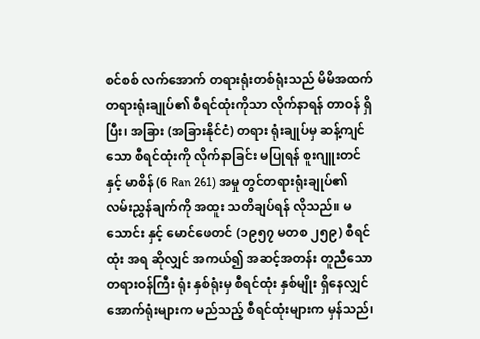စင်စစ် လက်အောက် တရားရုံးတစ်ရုံးသည် မိမိအထက် တရားရုံးချုပ်၏ စီရင်ထုံးကိုသာ လိုက်နာရန် တာဝန် ရှိပြီး၊ အခြား (အခြားနိုင်ငံ) တရား ရုံးချုပ်မှ ဆန့်ကျင်သော စီရင်ထုံးကို လိုက်နာခြင်း မပြုရန် စူးဂျူးတင် နှင့် မာစိန် (6 Ran 261) အမှု တွင်တရားရုံးချုပ်၏ လမ်းညွှန်ချက်ကို အထူး သတိချပ်ရန် လိုသည်။ မသောင်း နှင့် မောင်ဖေတင် (၁၉၅၇ မတစ ၂၅၉) စီရင်ထုံး အရ ဆိုလျှင် အကယ်၍ အဆင့်အတန်း တူညီသော တရားဝန်ကြီး ရုံး နှစ်ရုံးမှ စီရင်ထုံး နှစ်မျိုး ရှိနေလျှင် အောက်ရုံးများက မည်သည့် စီရင်ထုံးများက မှန်သည်၊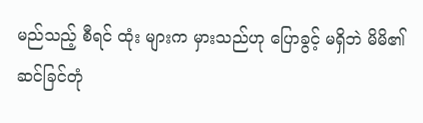မည်သည့် စီရင် ထုံး များက မှားသည်ဟု ပြောခွင့် မရှိဘဲ မိမိ၏ ဆင်ခြင်တုံ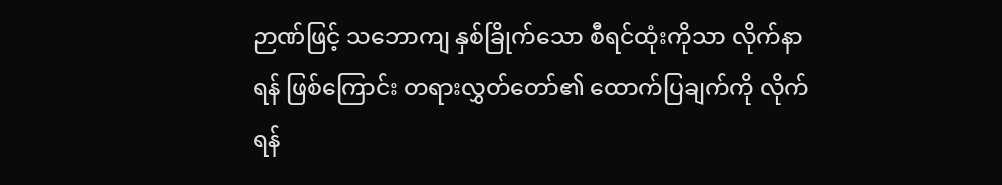ဉာဏ်ဖြင့် သဘောကျ နှစ်ခြိုက်သော စီရင်ထုံးကိုသာ လိုက်နာရန် ဖြစ်ကြောင်း တရားလွှတ်တော်၏ ထောက်ပြချက်ကို လိုက်ရန်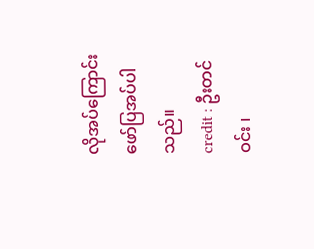လိုအပ်ကြောင်း ဖော်ပြအပ်ပါသည်။
credit : ဦးတင်ဝင်း ၊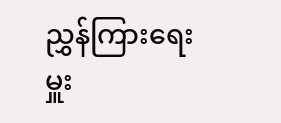ညွှန်ကြားရေးမှူး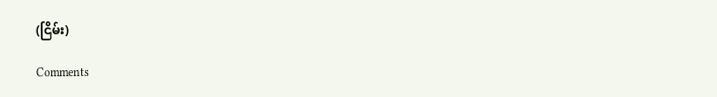(ငြိမ်း)

Comments